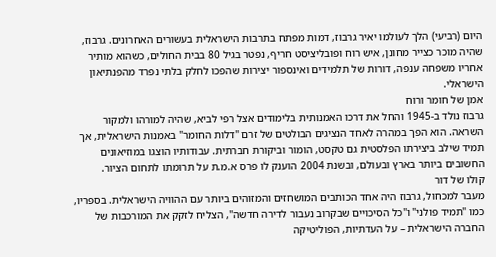היום (רביעי) הלך לעולמו יאיר גרבוז, דמות מפתח בתרבות הישראלית בעשורים האחרונים. גרבוז, שהיה מוכר כצייר מחונן, איש רוח ופובליציסט חריף, נפטר בגיל 80 בבית החולים, כשהוא מותיר אחריו משפחה ענפה, דורות של תלמידים ואינספור יצירות שהפכו לחלק בלתי נפרד מהפנתיאון הישראלי.
אמן של חומר ורוח
גרבוז נולד ב-1945 והחל את דרכו האמנותית בלימודים אצל רפי לביא, שהיה למורהו ולמקור השראה. הוא הפך במהרה לאחד הנציגים הבולטים של זרם "דלות החומר" באמנות הישראלית, אך תמיד שילב ביצירתו הפלסטית גם טקסט, הומור וביקורת חברתית. עבודותיו הוצגו במוזיאונים החשובים ביותר בארץ ובעולם, ובשנת 2004 הוענק לו פרס א.מ.ת על תרומתו לתחום הציור.
קולו של דור
מעבר למכחול, גרבוז היה אחד הכותבים המושחזים והמזוהים ביותר עם ההוויה הישראלית. בספריו, כמו "תמיד פולני" ו"כל הסיכויים שבקרוב נעבור לדירה חדשה", הצליח לזקק את המורכבות של החברה הישראלית – על העדתיות, הפוליטיקה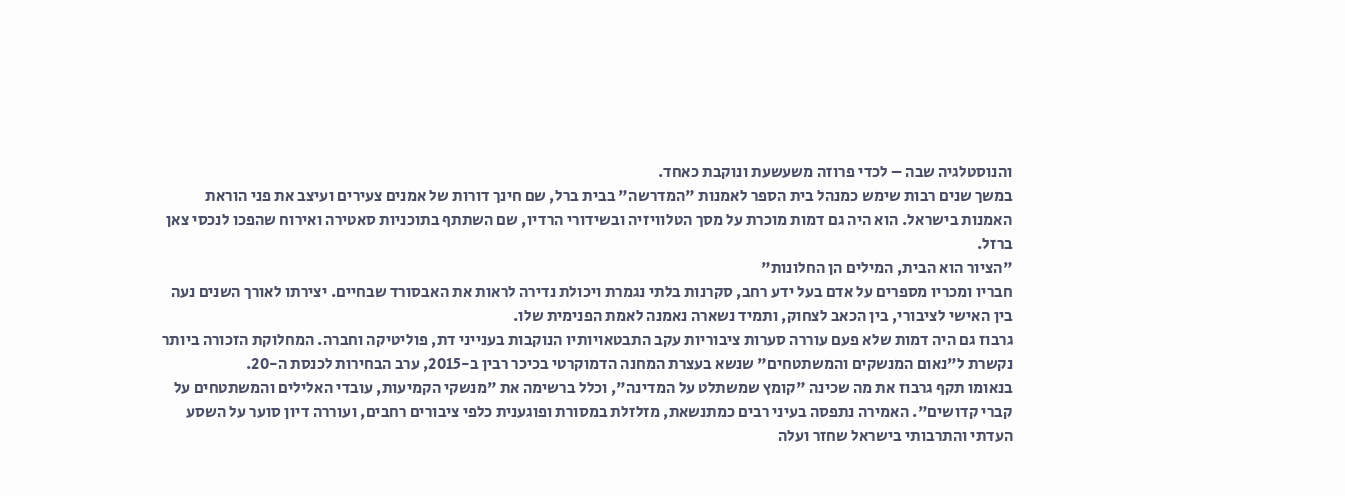והנוסטלגיה שבה – לכדי פרוזה משעשעת ונוקבת כאחד.
במשך שנים רבות שימש כמנהל בית הספר לאמנות "המדרשה" בבית ברל, שם חינך דורות של אמנים צעירים ועיצב את פני הוראת האמנות בישראל. הוא היה גם דמות מוכרת על מסך הטלוויזיה ובשידורי הרדיו, שם השתתף בתוכניות סאטירה ואירוח שהפכו לנכסי צאן ברזל.
"הציור הוא הבית, המילים הן החלונות"
חבריו ומכריו מספרים על אדם בעל ידע רחב, סקרנות בלתי נגמרת ויכולת נדירה לראות את האבסורד שבחיים. יצירתו לאורך השנים נעה בין האישי לציבורי, בין הכאב לצחוק, ותמיד נשארה נאמנה לאמת הפנימית שלו.
גרבוז גם היה דמות שלא פעם עוררה סערות ציבוריות עקב התבטאויותיו הנוקבות בענייני דת, פוליטיקה וחברה. המחלוקת הזכורה ביותר נקשרת ל"נאום המנשקים והמשתטחים" שנשא בעצרת המחנה הדמוקרטי בכיכר רבין ב-2015, ערב הבחירות לכנסת ה-20.
בנאומו תקף גרבוז את מה שכינה "קומץ שמשתלט על המדינה", וכלל ברשימה את "מנשקי הקמיעות, עובדי האלילים והמשתטחים על קברי קדושים". האמירה נתפסה בעיני רבים כמתנשאת, מזלזלת במסורת ופוגענית כלפי ציבורים רחבים, ועוררה דיון סוער על השסע העדתי והתרבותי בישראל שחזר ועלה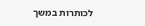לכותרות במשך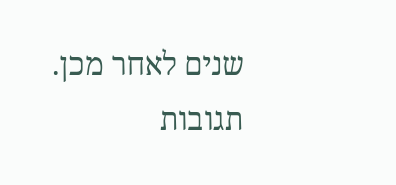שנים לאחר מכן.
תגובות